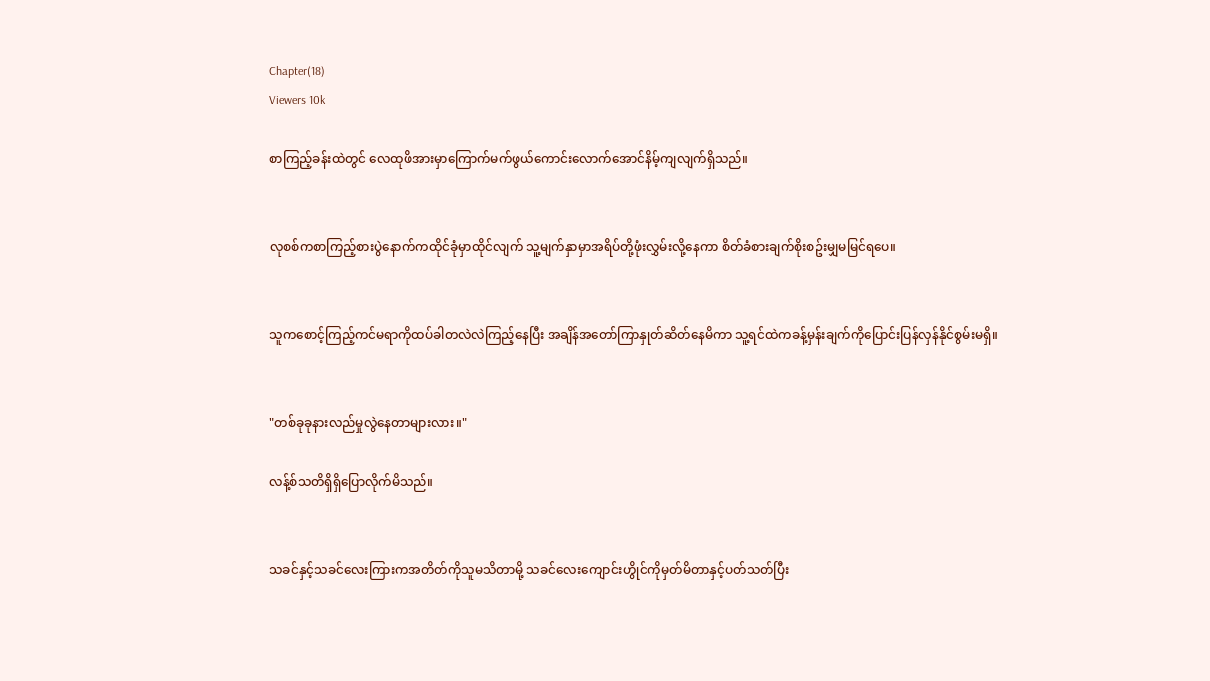Chapter(18)
Viewers 10k

စာကြည့်ခန်းထဲတွင် လေထုဖိအားမှာကြောက်မက်ဖွယ်ကောင်းလောက်အောင်နိမ့်ကျလျက်ရှိသည်။


လုစစ်ကစာကြည့်စားပွဲနောက်ကထိုင်ခုံမှာထိုင်လျက် သူ့မျက်နှာမှာအရိပ်တို့ဖုံးလွှမ်းလို့နေကာ စိတ်ခံစားချက်စိုးစဥ်းမျှမမြင်ရပေ။


သူကစောင့်ကြည့်ကင်မရာကိုထပ်ခါတလဲလဲကြည့်နေပြီး အချိန်အတော်ကြာနှုတ်ဆိတ်နေမိကာ သူ့ရင်ထဲကခန့်မှန်းချက်ကိုပြောင်းပြန်လှန်နိုင်စွမ်းမရှိ။


"တစ်ခုခုနားလည်မှုလွဲနေတာများလား။"

လန့်စ်သတိရှိရှိပြောလိုက်မိသည်။


သခင်နှင့်သခင်လေးကြားကအတိတ်ကိုသူမသိတာမို့ သခင်လေးကျောင်းဟွိုင်ကိုမှတ်မိတာနှင့်ပတ်သတ်ပြီး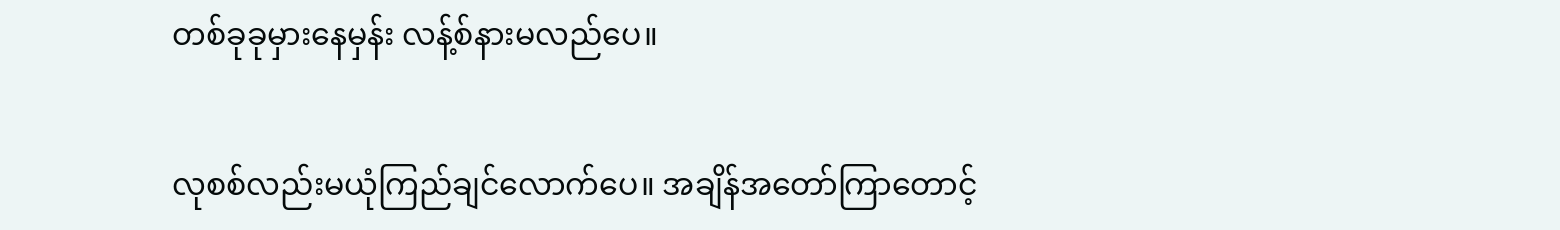တစ်ခုခုမှားနေမှန်း လန့်စ်နားမလည်ပေ။


လုစစ်လည်းမယုံကြည်ချင်လောက်ပေ။ အချိန်အတော်ကြာတောင့်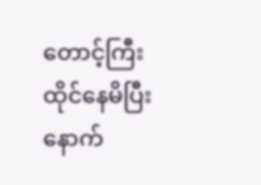တောင့်ကြီးထိုင်နေမိပြီးနောက်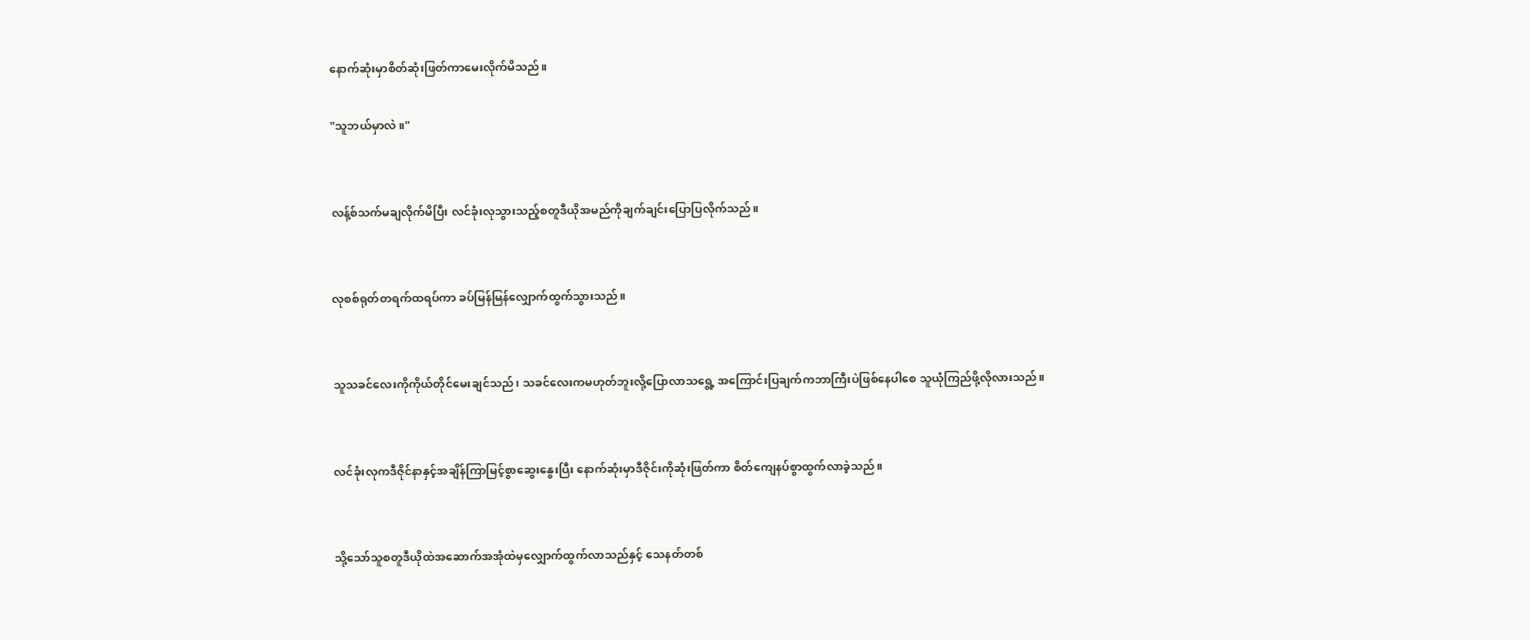နောက်ဆုံးမှာစိတ်ဆုံးဖြတ်ကာမေးလိုက်မိသည်။

"သူဘယ်မှာလဲ။"


လန့်စ်သက်မချလိုက်မိပြီး လင်ခုံးလုသွားသည့်စတူဒီယိုအမည်ကိုချက်ချင်းပြောပြလိုက်သည်။


လုစစ်ရုတ်တရက်ထရပ်ကာ ခပ်မြန်မြန်လျှောက်ထွက်သွားသည်။


သူသခင်လေးကိုကိုယ်တိုင်မေးချင်သည်၊ သခင်လေးကမဟုတ်ဘူးလို့ပြောလာသရွေ့ အကြောင်းပြချက်ကဘာကြီးပဲဖြစ်နေပါစေ သူယုံကြည်ဖို့လိုလားသည်။


လင်ခုံးလုကဒီဇိုင်နာနှင့်အချိန်ကြာမြင့်စွာဆွေးနွေးပြီး နောက်ဆုံးမှာဒီဇိုင်းကိုဆုံးဖြတ်ကာ စိတ်ကျေနပ်စွာထွက်လာခဲ့သည်။


သို့သော်သူစတူဒီယိုထဲအဆောက်အအုံထဲမှလျှောက်ထွက်လာသည်နှင့် သေနတ်တစ်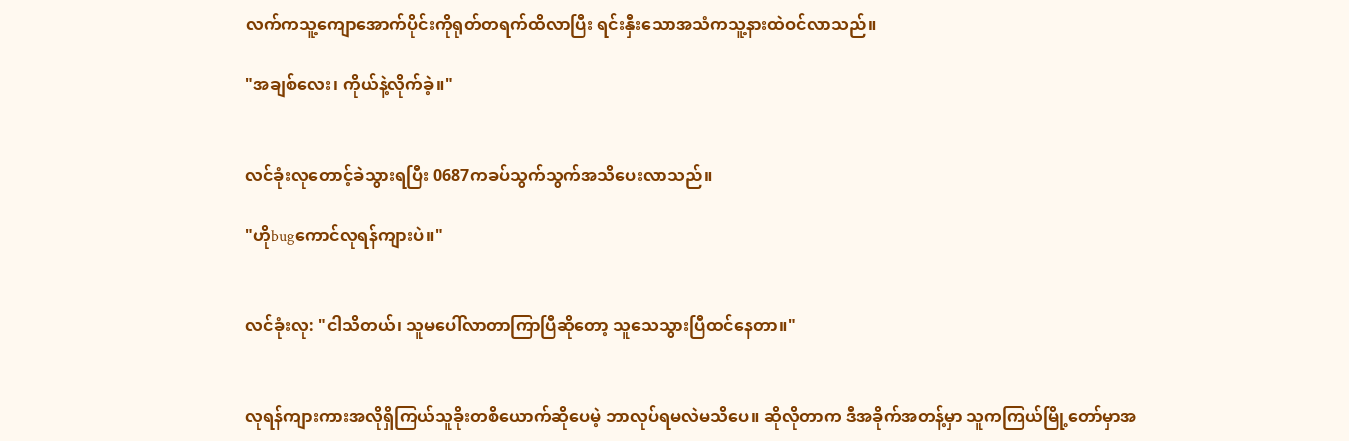လက်ကသူ့ကျောအောက်ပိုင်းကိုရုတ်တရက်ထိလာပြီး ရင်းနှီးသောအသံကသူ့နားထဲဝင်လာသည်။

"အချစ်လေး၊ ကိုယ်နဲ့လိုက်ခဲ့။"


လင်ခုံးလုတောင့်ခဲသွားရပြီး 0687ကခပ်သွက်သွက်အသိပေးလာသည်။

"ဟိုbugကောင်လုရန်ကျားပဲ။"


လင်ခုံးလု: "ငါသိတယ်၊ သူမပေါ်လာတာကြာပြီဆိုတော့ သူသေသွားပြီထင်နေတာ။"


လုရန်ကျားကားအလိုရှိကြယ်သူခိုးတစိယောက်ဆိုပေမဲ့ ဘာလုပ်ရမလဲမသိပေ။ ဆိုလိုတာက ဒီအခိုက်အတန့်မှာ သူကကြယ်မြို့တော်မှာအ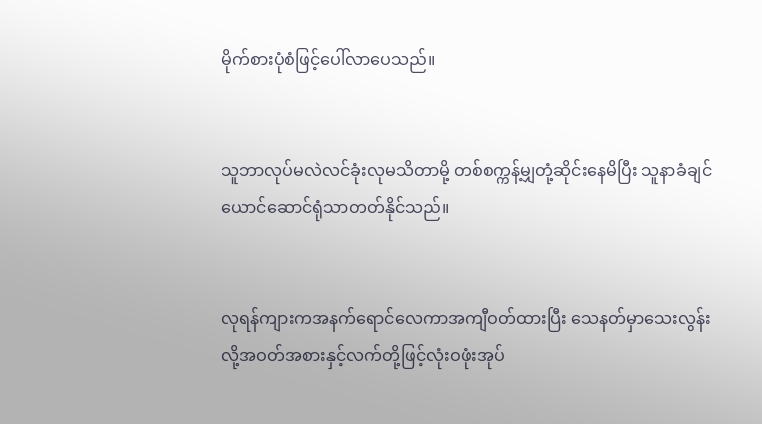မိုက်စားပုံစံဖြင့်ပေါ်လာပေသည်။


သူဘာလုပ်မလဲလင်ခုံးလုမသိတာမို့ တစ်စက္ကန့်မျှတုံ့ဆိုင်းနေမိပြီး သူနာခံချင်ယောင်ဆောင်ရုံသာတတ်နိုင်သည်။


လုရန်ကျားကအနက်ရောင်လေကာအကျီဝတ်ထားပြီး သေနတ်မှာသေးလွန်းလို့အဝတ်အစားနှင့်လက်တို့ဖြင့်လုံးဝဖုံးအုပ်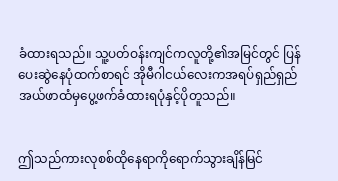ခံထားရသည်။ သူ့ပတ်ဝန်းကျင်ကလူတို့၏အမြင်တွင် ပြန်ပေးဆွဲနေပုံထက်စာရင် အိုမီဂါငယ်လေးကအရပ်ရှည်ရှည်အယ်ဖာထံမှပွေ့ဖက်ခံထားရပုံနှင့်ပိုတူသည်။


ဤသည်ကားလုစစ်ထိုနေရာကိုရောက်သွားချိန်မြင်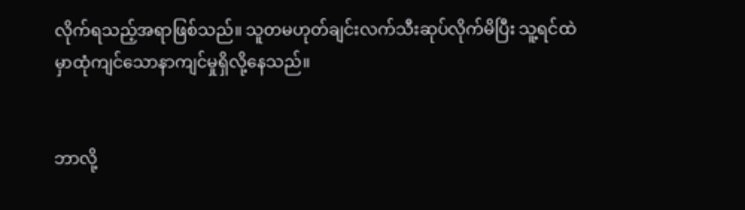လိုက်ရသည့်အရာဖြစ်သည်။ သူတမဟုတ်ချင်းလက်သီးဆုပ်လိုက်မိပြီး သူ့ရင်ထဲမှာထုံကျင်သောနာကျင်မှုရှိလို့နေသည်။


ဘာလို့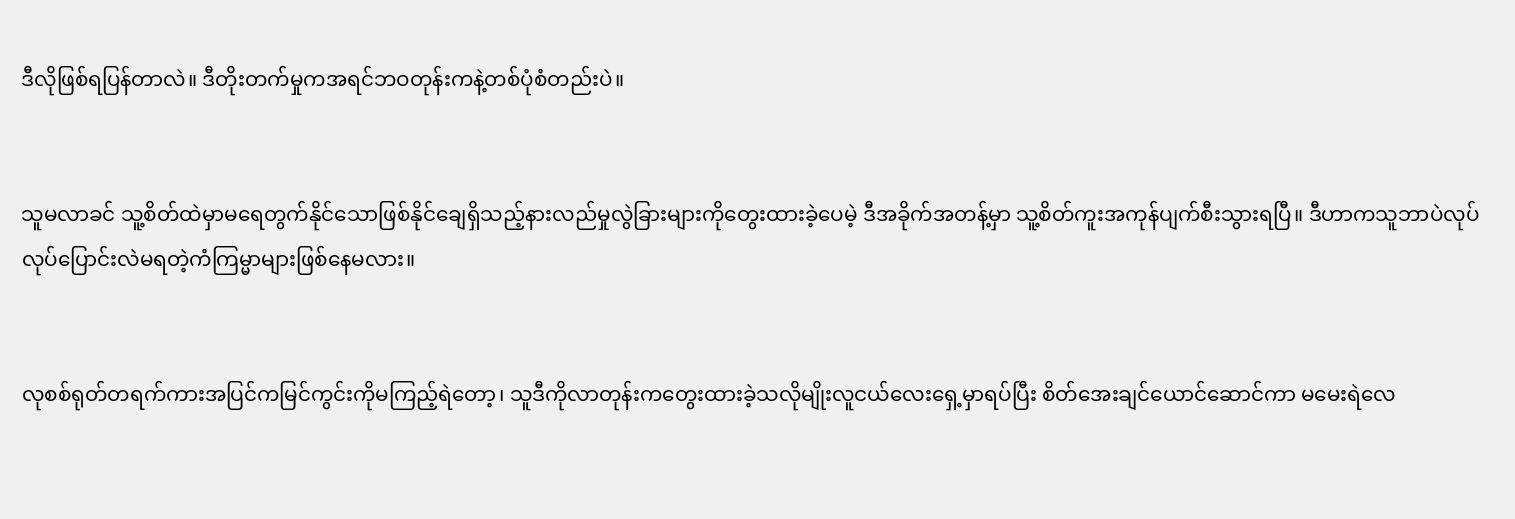ဒီလိုဖြစ်ရပြန်တာလဲ။ ဒီတိုးတက်မှုကအရင်ဘဝတုန်းကနဲ့တစ်ပုံစံတည်းပဲ။


သူမလာခင် သူ့စိတ်ထဲမှာမရေတွက်နိုင်သောဖြစ်နိုင်ချေရှိသည့်နားလည်မှုလွဲခြားများကိုတွေးထားခဲ့ပေမဲ့ ဒီအခိုက်အတန့်မှာ သူ့စိတ်ကူးအကုန်ပျက်စီးသွားရပြီ။ ဒီဟာကသူဘာပဲလုပ်လုပ်ပြောင်းလဲမရတဲ့ကံကြမ္မာများဖြစ်နေမလား။


လုစစ်ရုတ်တရက်ကားအပြင်ကမြင်ကွင်းကိုမကြည့်ရဲတော့၊ သူဒီကိုလာတုန်းကတွေးထားခဲ့သလိုမျိုးလူငယ်လေးရှေ့မှာရပ်ပြီး စိတ်အေးချင်ယောင်ဆောင်ကာ မမေးရဲလေ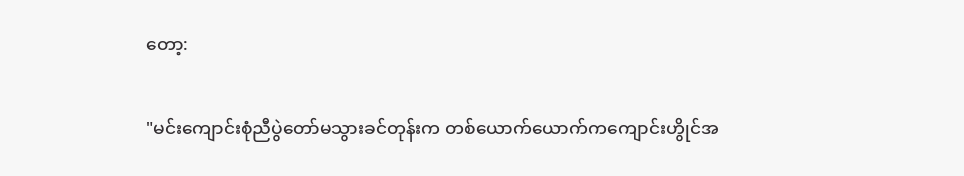တော့:

"မင်းကျောင်းစုံညီပွဲတော်မသွားခင်တုန်းက တစ်ယောက်ယောက်ကကျောင်းဟွိုင်အ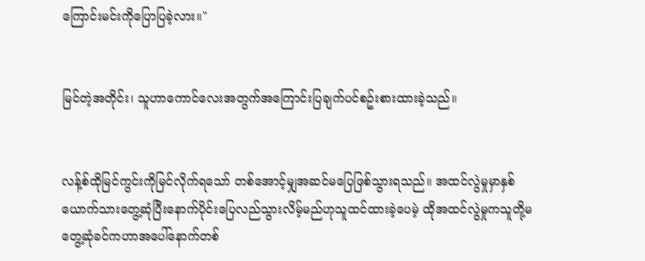ကြောင်းမင်းကိုပြောပြခဲ့လား။"


မြင်တဲ့အတိုင်း၊ သူဟာကောင်လေးအတွက်အကြောင်းပြချက်ပင်စဥ်းစားထားခဲ့သည်။


လန့်စ်ထိုမြင်ကွင်းကိုမြင်လိုက်ရသော် တစ်အောင့်မျှအဆင်မပြေဖြစ်သွားရသည်။ အထင်လွဲမှုမှာနှစ်ယောက်သားတွေ့ဆုံပြီးနောက်ပိုင်းပြေလည်သွားလိမ့်မည်ဟုသူထင်ထားခဲ့ပေမဲ့ ထိုအထင်လွဲမှုကသူတို့မတွေ့ဆုံခင်ကဟာအပေါ်နောက်တစ်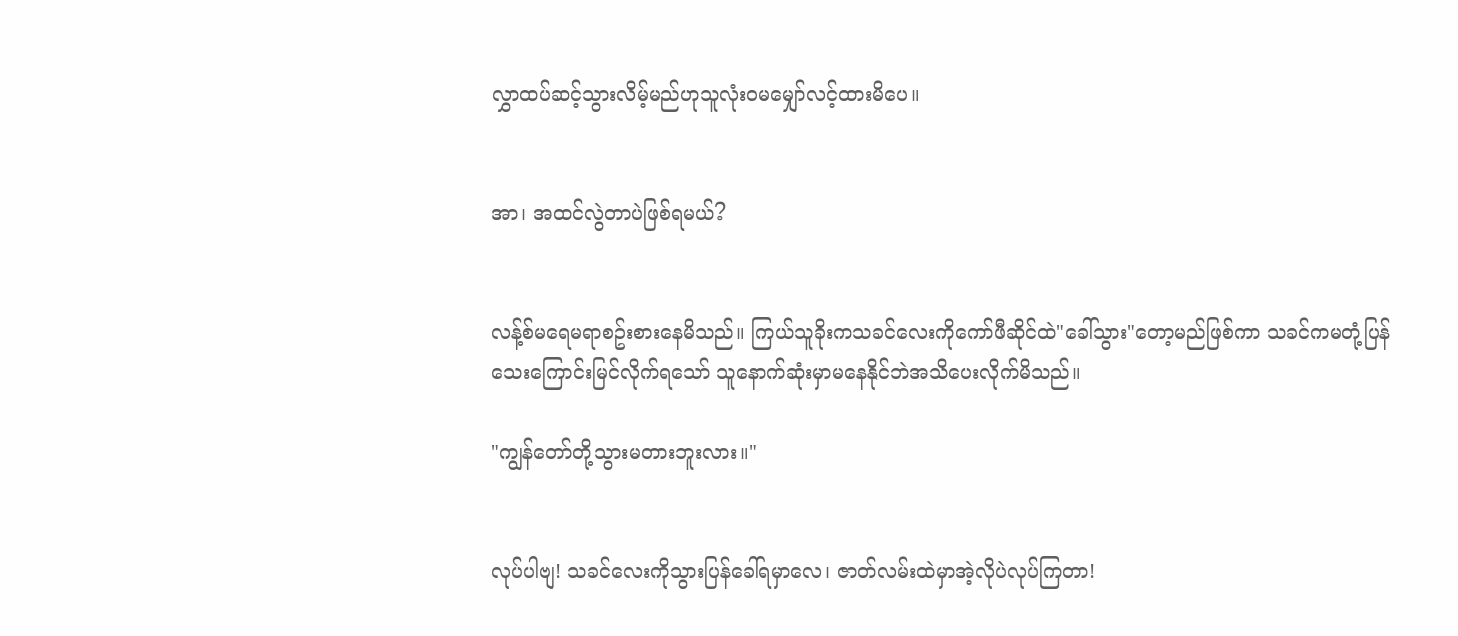လွှာထပ်ဆင့်သွားလိမ့်မည်ဟုသူလုံးဝမမျှော်လင့်ထားမိပေ။


အာ၊ အထင်လွဲတာပဲဖြစ်ရမယ်?


လန့်စ်မရေမရာစဥ်းစားနေမိသည်။ ကြယ်သူခိုးကသခင်လေးကိုကော်ဖီဆိုင်ထဲ"ခေါ်သွား"တော့မည်ဖြစ်ကာ သခင်ကမတုံ့ပြန်သေးကြောင်းမြင်လိုက်ရသော် သူနောက်ဆုံးမှာမနေနိုင်ဘဲအသိပေးလိုက်မိသည်။

"ကျွန်တော်တို့သွားမတားဘူးလား။"


လုပ်ပါဗျ! သခင်လေးကိုသွားပြန်ခေါ်ရမှာလေ၊ ဇာတ်လမ်းထဲမှာအဲ့လိုပဲလုပ်ကြတာ!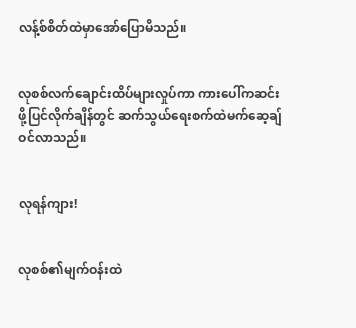လန့်စ်စိတ်ထဲမှာအော်ပြောမိသည်။


လုစစ်လက်ချောင်းထိပ်များလှုပ်ကာ ကားပေါ်ကဆင်းဖို့ပြင်လိုက်ချိန်တွင် ဆက်သွယ်ရေးစက်ထဲမက်ဆေ့ချ်ဝင်လာသည်။


လုရန်ကျား!


လုစစ်၏မျက်ဝန်းထဲ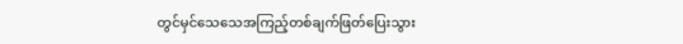တွင်မှင်သေသေအကြည့်တစ်ချက်ဖြတ်ပြေးသွား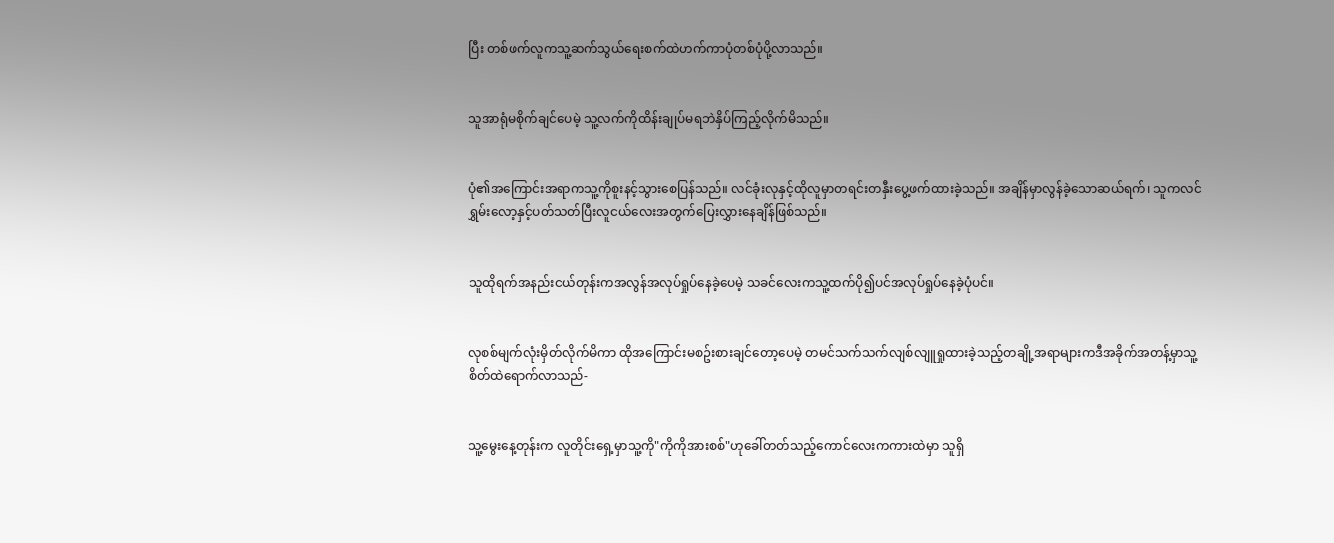ပြီး တစ်ဖက်လူကသူ့ဆက်သွယ်ရေးစက်ထဲဟက်ကာပုံတစ်ပုံပို့လာသည်။


သူအာရုံမစိုက်ချင်ပေမဲ့ သူ့လက်ကိုထိန်းချုပ်မရဘဲနှိပ်ကြည့်လိုက်မိသည်။


ပုံ၏အကြောင်းအရာကသူ့ကိုစူးနင့်သွားစေပြန်သည်။ လင်ခုံးလုနှင့်ထိုလူမှာတရင်းတနှီးပွေ့ဖက်ထားခဲ့သည်။ အချိန်မှာလွန်ခဲ့သောဆယ်ရက်၊ သူကလင်ရွှမ်းလော့နှင့်ပတ်သတ်ပြီးလူငယ်လေးအတွက်ပြေးလွှားနေချိန်ဖြစ်သည်။


သူထိုရက်အနည်းငယ်တုန်းကအလွန်အလုပ်ရှုပ်နေခဲ့ပေမဲ့ သခင်လေးကသူ့ထက်ပို၍ပင်အလုပ်ရှုပ်နေခဲ့ပုံပင်။


လုစစ်မျက်လုံးမှိတ်လိုက်မိကာ ထိုအကြောင်းမစဥ်းစားချင်တော့ပေမဲ့ တမင်သက်သက်လျစ်လျူရှုထားခဲ့သည့်တချို့အရာများကဒီအခိုက်အတန့်မှာသူ့စိတ်ထဲရောက်လာသည်-


သူ့မွေးနေ့တုန်းက လူတိုင်းရှေ့မှာသူ့ကို"ကိုကိုအားစစ်"ဟုခေါ်တတ်သည့်ကောင်လေးကကားထဲမှာ သူရှိ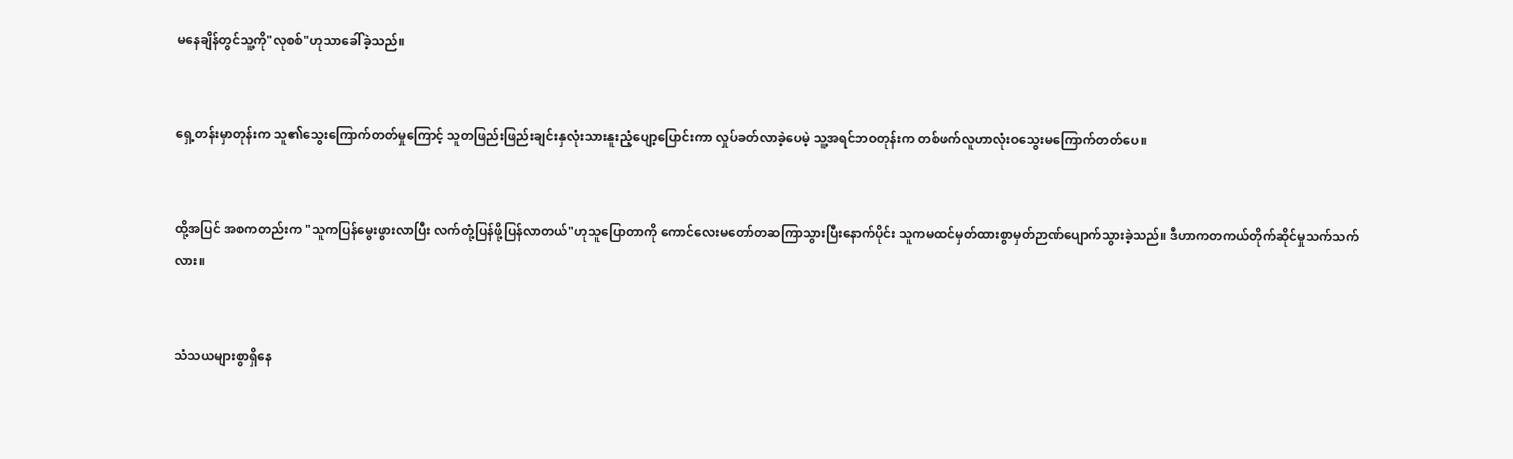မနေချိန်တွင်သူ့ကို"လုစစ်"ဟုသာခေါ်ခဲ့သည်။


ရှေ့တန်းမှာတုန်းက သူ၏သွေးကြောက်တတ်မှုကြောင့် သူတဖြည်းဖြည်းချင်းနှလုံးသားနူးညံ့ပျော့ပြောင်းကာ လှုပ်ခတ်လာခဲ့ပေမဲ့ သူ့အရင်ဘဝတုန်းက တစ်ဖက်လူဟာလုံးဝသွေးမကြောက်တတ်ပေ။


ထို့အပြင် အစကတည်းက "သူကပြန်မွေးဖွားလာပြီး လက်တုံ့ပြန်ဖို့ပြန်လာတယ်"ဟုသူပြောတာကို ကောင်လေးမတော်တဆကြာသွားပြီးနောက်ပိုင်း သူကမထင်မှတ်ထားစွာမှတ်ဉာဏ်ပျောက်သွားခဲ့သည်။ ဒီဟာကတကယ်တိုက်ဆိုင်မှုသက်သက်လား။


သံသယများစွာရှိနေ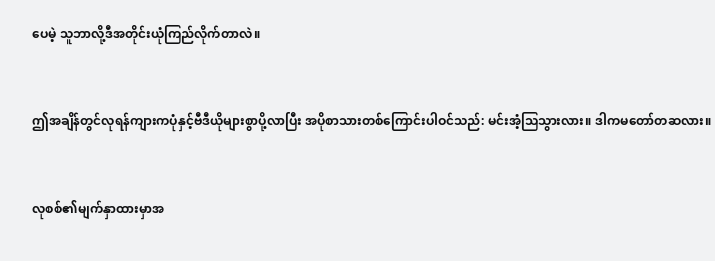ပေမဲ့ သူဘာလို့ဒီအတိုင်းယုံကြည်လိုက်တာလဲ။


ဤအချိန်တွင်လုရန်ကျားကပုံနှင့်ဗီဒီယိုများစွာပို့လာပြီး အပိုစာသားတစ်ကြောင်းပါဝင်သည်: မင်းအံ့သြသွားလား။ ဒါကမတော်တဆလား။


လုစစ်၏မျက်နှာထားမှာအ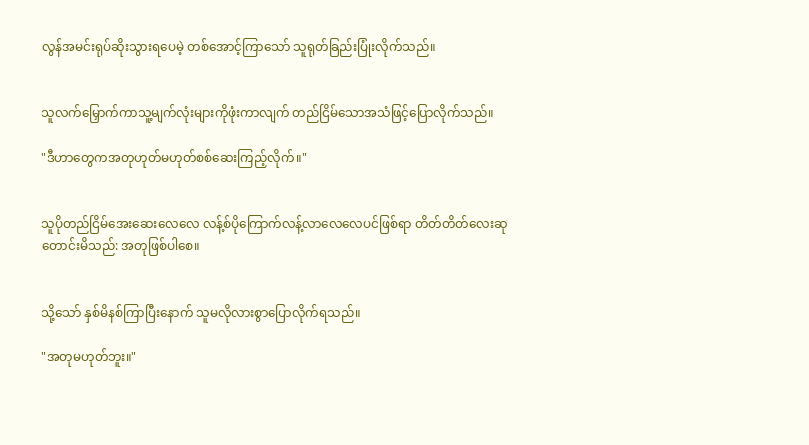လွန်အမင်းရုပ်ဆိုးသွားရပေမဲ့ တစ်အောင့်ကြာသော် သူရုတ်ခြည်းပြုံးလိုက်သည်။


သူလက်မြှောက်ကာသူ့မျက်လုံးများကိုဖုံးကာလျက် တည်ငြိမ်သောအသံဖြင့်ပြောလိုက်သည်။

"ဒီဟာတွေကအတုဟုတ်မဟုတ်စစ်ဆေးကြည့်လိုက်။"


သူပိုတည်ငြိမ်အေးဆေးလေလေ လန့်စ်ပိုကြောက်လန့်လာလေလေပင်ဖြစ်ရာ တိတ်တိတ်လေးဆုတောင်းမိသည်: အတုဖြစ်ပါစေ။


သို့သော် နှစ်မိနစ်ကြာပြီးနောက် သူမလိုလားစွာပြောလိုက်ရသည်။

"အတုမဟုတ်ဘူး။"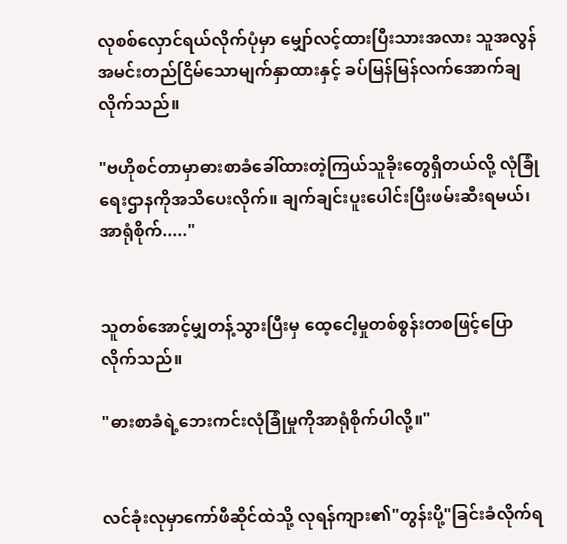လုစစ်လှောင်ရယ်လိုက်ပုံမှာ မျှော်လင့်ထားပြီးသားအလား သူအလွန်အမင်းတည်ငြိမ်သောမျက်နှာထားနှင့် ခပ်မြန်မြန်လက်အောက်ချလိုက်သည်။

"ဗဟိုစင်တာမှာဓားစာခံခေါ်ထားတဲ့ကြယ်သူခိုးတွေရှိတယ်လို့ လုံခြုံရေးဌာနကိုအသိပေးလိုက်။ ချက်ချင်းပူးပေါင်းပြီးဖမ်းဆီးရမယ်၊ အာရုံစိုက်....."


သူတစ်အောင့်မျှတန့်သွားပြီးမှ ထေ့ငေါ့မှုတစ်စွန်းတစဖြင့်ပြောလိုက်သည်။

"ဓားစာခံရဲ့ဘေးကင်းလုံခြုံမှုကိုအာရုံစိုက်ပါလို့။"


လင်ခုံးလုမှာကော်ဖီဆိုင်ထဲသို့ လုရန်ကျား၏"တွန်းပို့"ခြင်းခံလိုက်ရ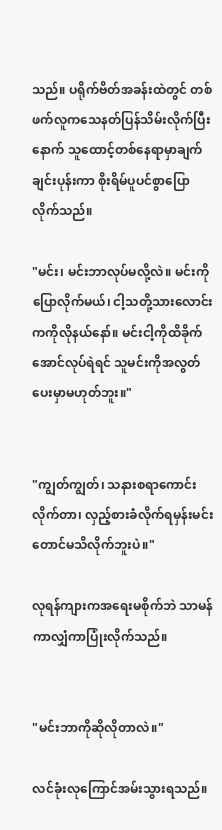သည်။ ပရိုက်ဗိတ်အခန်းထဲတွင် တစ်ဖက်လူကသေနတ်ပြန်သိမ်းလိုက်ပြီးနောက် သူထောင့်တစ်နေရာမှာချက်ချင်းပုန်းကာ စိုးရိမ်ပူပင်စွာပြောလိုက်သည်။

"မင်း၊ မင်းဘာလုပ်မလို့လဲ။ မင်းကိုပြောလိုက်မယ်၊ ငါ့သတို့သားလောင်းကကိုလိုနယ်နော်။ မင်းငါ့ကိုထိခိုက်အောင်လုပ်ရဲရင် သူမင်းကိုအလွတ်ပေးမှာမဟုတ်ဘူး။"


"ကျွတ်ကျွတ်၊ သနားစရာကောင်းလိုက်တာ၊ လှည့်စားခံလိုက်ရမှန်းမင်းတောင်မသိလိုက်ဘူးပဲ။"

လုရန်ကျားကအရေးမစိုက်ဘဲ သာမန်ကာလျှံကာပြုံးလိုက်သည်။


"မင်းဘာကိုဆိုလိုတာလဲ။"

လင်ခုံးလုကြောင်အမ်းသွားရသည်။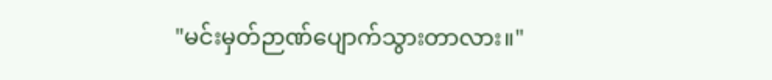"မင်းမှတ်ဉာဏ်ပျောက်သွားတာလား။"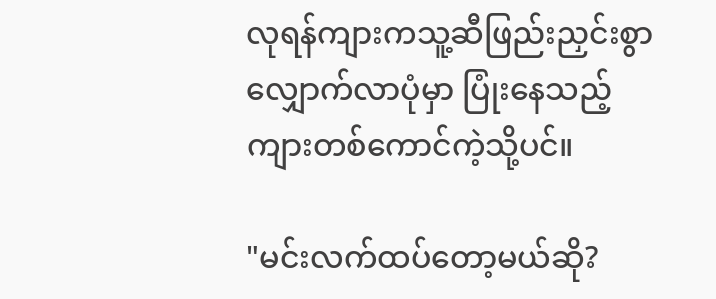လုရန်ကျားကသူ့ဆီဖြည်းညှင်းစွာလျှောက်လာပုံမှာ ပြုံးနေသည့်ကျားတစ်ကောင်ကဲ့သို့ပင်။

"မင်းလက်ထပ်တော့မယ်ဆို?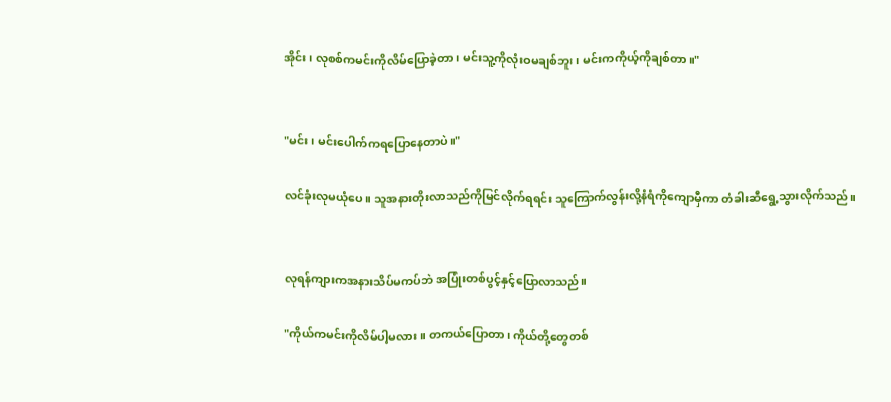အိုင်း၊ လုစစ်ကမင်းကိုလိမ်ပြောခဲ့တာ၊ မင်းသူ့ကိုလုံးဝမချစ်ဘူး၊ မင်းကကိုယ့်ကိုချစ်တာ။"


"မင်း၊ မင်းပေါက်ကရပြောနေတာပဲ။"

လင်ခုံးလုမယုံပေ။ သူအနားတိုးလာသည်ကိုမြင်လိုက်ရရင်း သူကြောက်လွန်းလို့နံရံကိုကျောမှီကာ တံခါးဆီရွေ့သွားလိုက်သည်။


လုရန်ကျားကအနားသိပ်မကပ်ဘဲ အပြုံးတစ်ပွင့်နှင့်ပြောလာသည်။

"ကိုယ်ကမင်းကိုလိမ်ပါ့မလား။ တကယ်ပြောတာ၊ ကိုယ်တို့တွေတစ်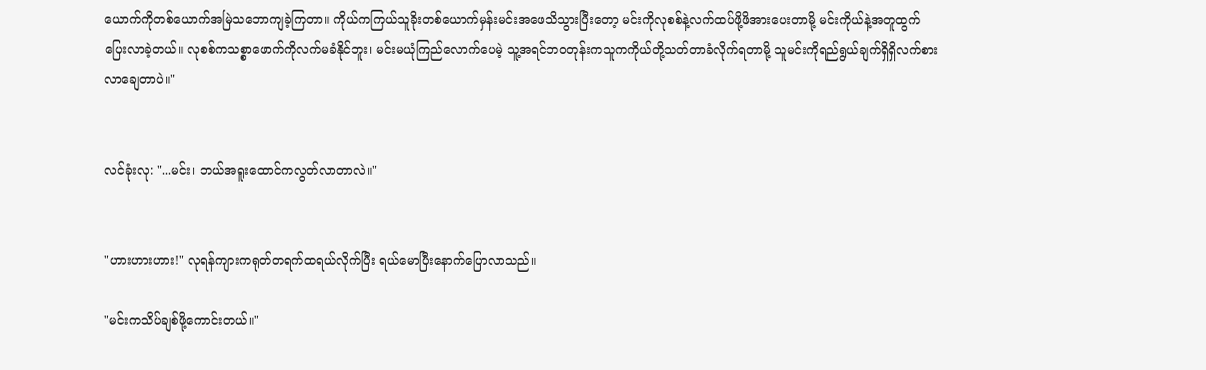ယောက်ကိုတစ်ယောက်အမြဲသဘောကျခဲ့ကြတာ။ ကိုယ်ကကြယ်သူခိုးတစ်ယောက်မှန်းမင်းအဖေသိသွားပြီးတော့ မင်းကိုလုစစ်နဲ့လက်ထပ်ဖို့ဖိအားပေးတာမို့ မင်းကိုယ်နဲ့အတူထွက်ပြေးလာခဲ့တယ်။ လုစစ်ကသစ္စာဖောက်ကိုလက်မခံနိုင်ဘူး၊ မင်းမယုံကြည်လောက်ပေမဲ့ သူ့အရင်ဘဝတုန်းကသူကကိုယ်တို့သတ်တာခံလိုက်ရတာမို့ သူမင်းကိုရည်ရွယ်ချက်ရှိရှိလက်စားလာချေတာပဲ။"


လင်ခုံးလု: "...မင်း၊ ဘယ်အရူးထောင်ကလွတ်လာတာလဲ။"


"ဟားဟားဟား!" လုရန်ကျားကရုတ်တရက်ထရယ်လိုက်ပြီး ရယ်မောပြီးနောက်ပြောလာသည်။

"မင်းကသိပ်ချစ်ဖို့ကောင်းတယ်။"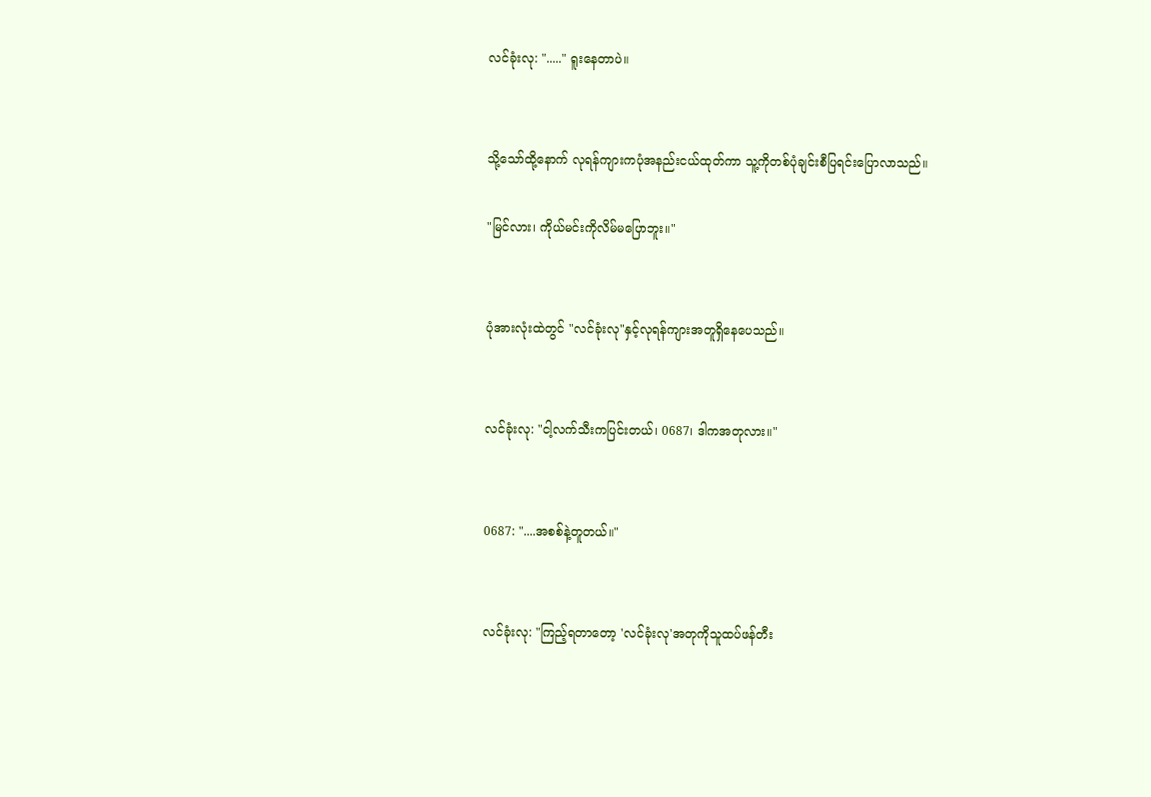လင်ခုံးလု: "....." ရူးနေတာပဲ။


သို့သော်ထို့နောက် လုရန်ကျားကပုံအနည်းငယ်ထုတ်ကာ သူ့ကိုတစ်ပုံချင်းစီပြရင်းပြောလာသည်။

"မြင်လား၊ ကိုယ်မင်းကိုလိမ်မပြောဘူး။"


ပုံအားလုံးထဲတွင် "လင်ခုံးလု"နှင့်လုရန်ကျားအတူရှိနေပေသည်။


လင်ခုံးလု: "ငါ့လက်သီးကပြင်းတယ်၊ 0687၊ ဒါကအတုလား။"


0687: "....အစစ်နဲ့တူတယ်။"


လင်ခုံးလု: "ကြည့်ရတာတော့ 'လင်ခုံးလု'အတုကိုသူထပ်ဖန်တီး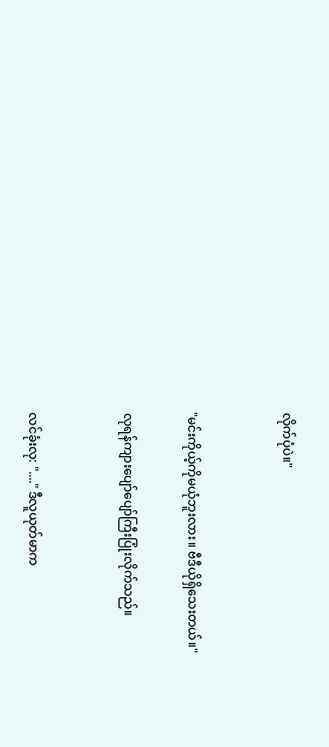လိုက်ပုံပဲ။"


"မင်းကိုယ့်ကိုမယုံဘူးလား။ ဗီဒီယိုရှိသေးတယ်။"

လုရန်ကျားပျော်ပျော်ကြီးပြုံးလိုက်သည်။


လင်ခုံးလု: "...." ဒီလူယုတ်မာက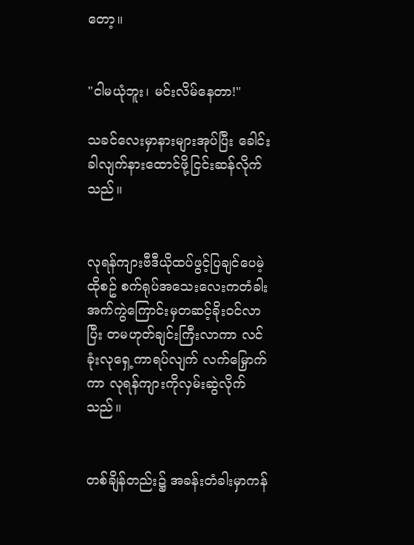တော့။


"ငါမယုံဘူး၊ မင်းလိမ်နေတာ!"

သခင်လေးမှာနားများအုပ်ပြီး ခေါင်းခါလျက်နားထောင်ဖို့ငြင်းဆန်လိုက်သည်။


လုရန်ကျားဗီဒီယိုထပ်ဖွင့်ပြချင်ပေမဲ့ ထိုစဥ် စက်ရုပ်အသေးလေးကတံခါးအက်ကွဲကြောင်းမှတဆင့်ခိုးဝင်လာပြီး တမဟုတ်ချင်းကြီးလာကာ လင်ခုံးလုရှေ့ကာရပ်လျက် လက်မြှောက်ကာ လုရန်ကျားကိုလှမ်းဆွဲလိုက်သည်။


တစ်ချိန်တည်း၌ အခန်းတံခါးမှာကန်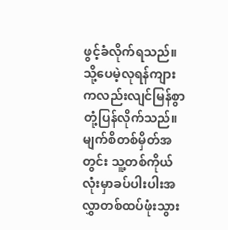ဖွင့်ခံလိုက်ရသည်။ သို့ပေမဲ့လုရန်ကျားကလည်းလျင်မြန်စွာတုံ့ပြန်လိုက်သည်။ မျက်စိတစ်မှိတ်အတွင်း သူ့တစ်ကိုယ်လုံးမှာခပ်ပါးပါးအလွှာတစ်ထပ်ဖုံးသွား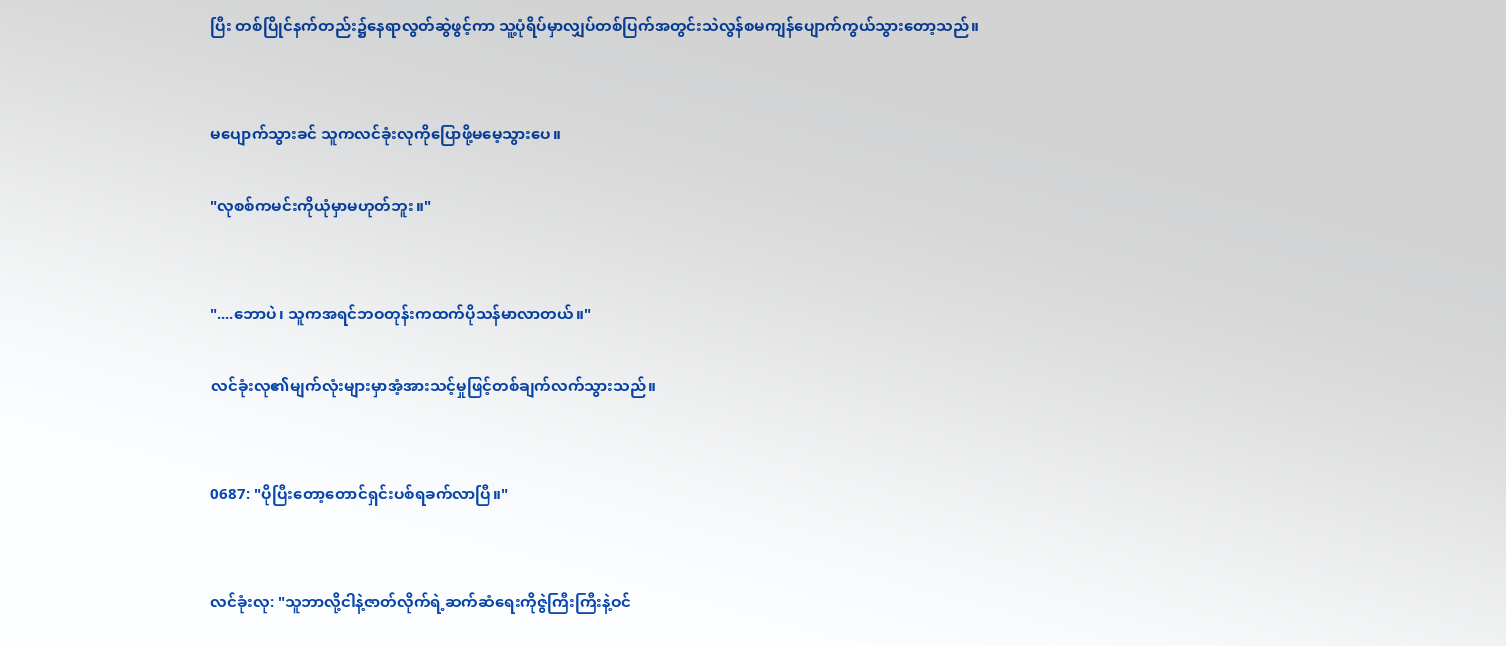ပြီး တစ်ပြိုင်နက်တည်း၌နေရာလွတ်ဆွဲဖွင့်ကာ သူ့ပုံရိပ်မှာလျှပ်တစ်ပြက်အတွင်းသဲလွန်စမကျန်ပျောက်ကွယ်သွားတော့သည်။


မပျောက်သွားခင် သူကလင်ခုံးလုကိုပြောဖို့မမေ့သွားပေ။

"လုစစ်ကမင်းကိုယုံမှာမဟုတ်ဘူး။"


"....ဘောပဲ၊ သူကအရင်ဘဝတုန်းကထက်ပိုသန်မာလာတယ်။"

လင်ခုံးလု၏မျက်လုံးများမှာအံ့အားသင့်မှုဖြင့်တစ်ချက်လက်သွားသည်။


0687: "ပိုပြီးတော့တောင်ရှင်းပစ်ရခက်လာပြီ။"


လင်ခုံးလု: "သူဘာလို့ငါနဲ့ဇာတ်လိုက်ရဲ့ဆက်ဆံရေးကိုဇွဲကြီးကြီးနဲ့ဝင်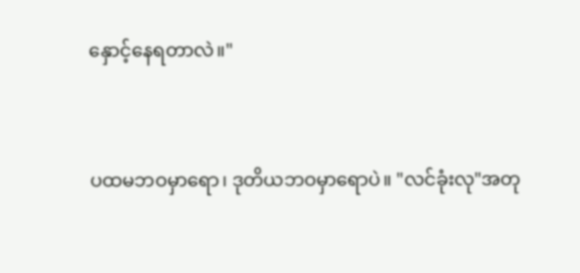နှောင့်နေရတာလဲ။"


ပထမဘဝမှာရော၊ ဒုတိယဘဝမှာရောပဲ။ "လင်ခုံးလု"အတု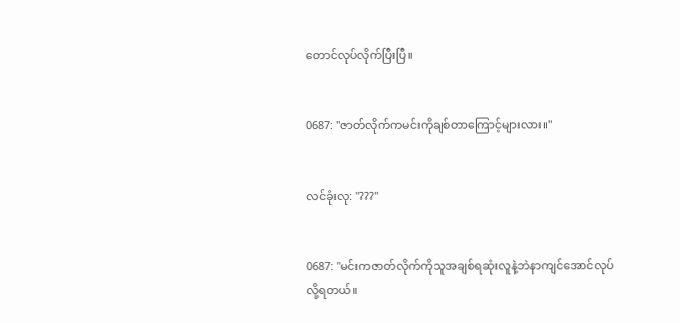တောင်လုပ်လိုက်ပြီးပြီ။


0687: "ဇာတ်လိုက်ကမင်းကိုချစ်တာကြောင့်များလား။"


လင်ခုံးလု: "???"


0687: "မင်းကဇာတ်လိုက်ကိုသူအချစ်ရဆုံးလူနဲ့ဘဲနာကျင်အောင်လုပ်လို့ရတယ်။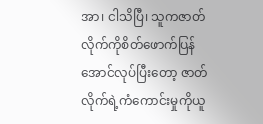အာ၊ ငါသိပြီ၊ သူကဇာတ်လိုက်ကိုစိတ်ဖောက်ပြန်အောင်လုပ်ပြီးတော့ ဇာတ်လိုက်ရဲ့ကံကောင်းမှုကိုယူ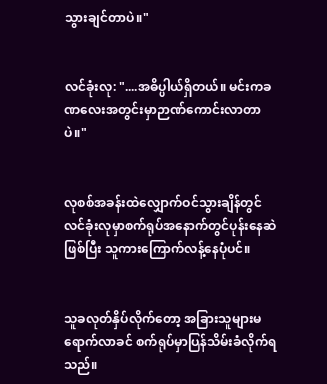သွားချင်တာပဲ။"


လင်ခုံးလု: "....အဓိပ္ပါယ်ရှိတယ်။ မင်းကခဏလေးအတွင်းမှာဉာဏ်ကောင်းလာတာပဲ။"


လုစစ်အခန်းထဲလျှောက်ဝင်သွားချိန်တွင် လင်ခုံးလုမှာစက်ရုပ်အနောက်တွင်ပုန်းနေဆဲဖြစ်ပြီး သူကားကြောက်လန့်နေပုံပင်။


သူခလုတ်နှိပ်လိုက်တော့ အခြားသူများမရောက်လာခင် စက်ရုပ်မှာပြန်သိမ်းခံလိုက်ရသည်။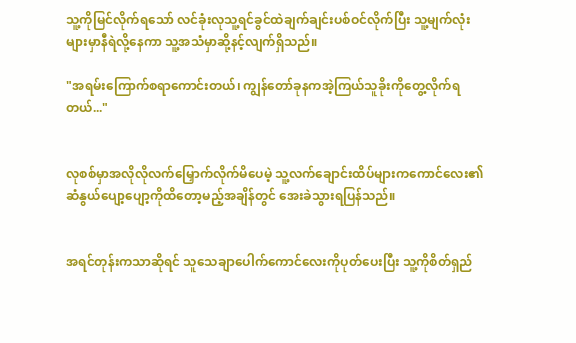သူ့ကိုမြင်လိုက်ရသော် လင်ခုံးလုသူ့ရင်ခွင်ထဲချက်ချင်းပစ်ဝင်လိုက်ပြီး သူ့မျက်လုံးများမှာနီရဲလို့နေကာ သူ့အသံမှာဆို့နင့်လျက်ရှိသည်။

"အရမ်းကြောက်စရာကောင်းတယ်၊ ကျွန်တော်ခုနကအဲ့ကြယ်သူခိုးကိုတွေ့လိုက်ရတယ်..."


လုစစ်မှာအလိုလိုလက်မြှောက်လိုက်မိပေမဲ့ သူ့လက်ချောင်းထိပ်များကကောင်လေး၏ဆံနွယ်ပျော့ပျော့ကိုထိတော့မည့်အချိန်တွင် အေးခဲသွားရပြန်သည်။


အရင်တုန်းကသာဆိုရင် သူသေချာပေါက်ကောင်လေးကိုပုတ်ပေးပြီး သူ့ကိုစိတ်ရှည်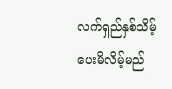လက်ရှည်နှစ်သိမ့်ပေးမိလိမ့်မည်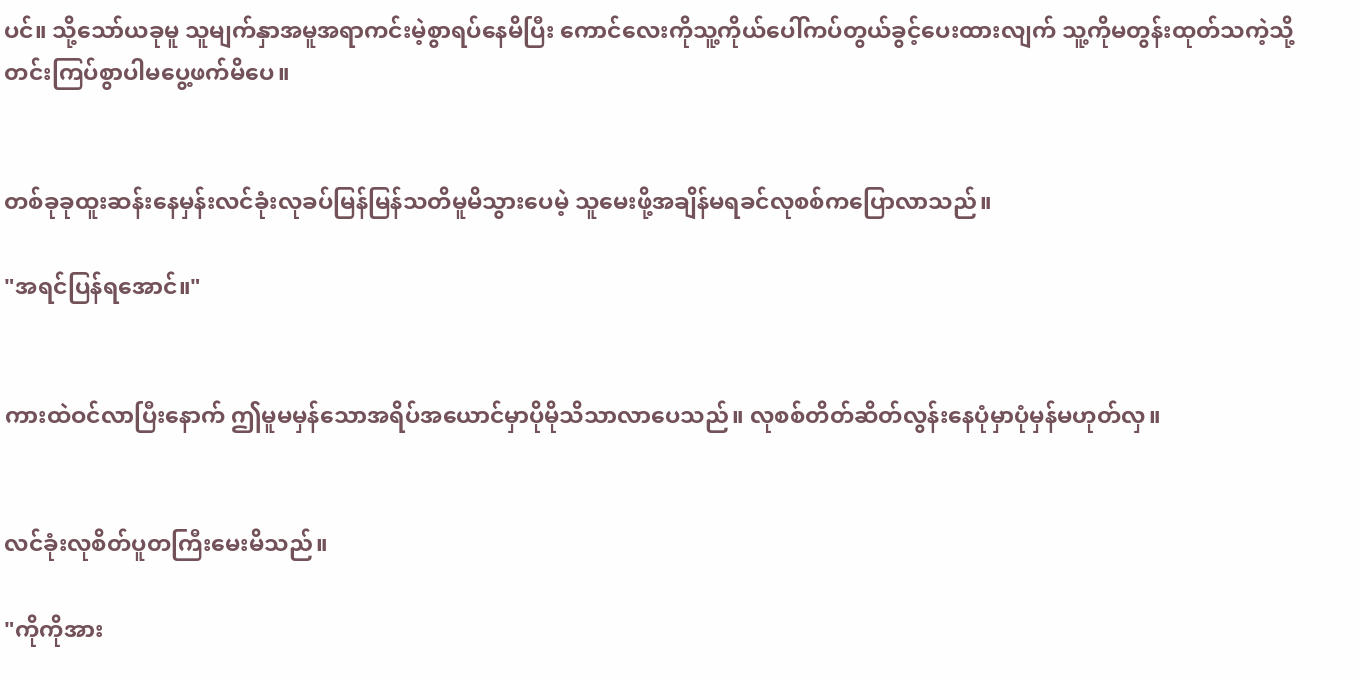ပင်။ သို့သော်ယခုမူ သူမျက်နှာအမူအရာကင်းမဲ့စွာရပ်နေမိပြီး ကောင်လေးကိုသူ့ကိုယ်ပေါ်ကပ်တွယ်ခွင့်ပေးထားလျက် သူ့ကိုမတွန်းထုတ်သကဲ့သို့တင်းကြပ်စွာပါမပွေ့ဖက်မိပေ။


တစ်ခုခုထူးဆန်းနေမှန်းလင်ခုံးလုခပ်မြန်မြန်သတိမူမိသွားပေမဲ့ သူမေးဖို့အချိန်မရခင်လုစစ်ကပြောလာသည်။

"အရင်ပြန်ရအောင်။"


ကားထဲဝင်လာပြီးနောက် ဤမူမမှန်သောအရိပ်အယောင်မှာပိုမိုသိသာလာပေသည်။ လုစစ်တိတ်ဆိတ်လွန်းနေပုံမှာပုံမှန်မဟုတ်လှ။


လင်ခုံးလုစိတ်ပူတကြီးမေးမိသည်။

"ကိုကိုအား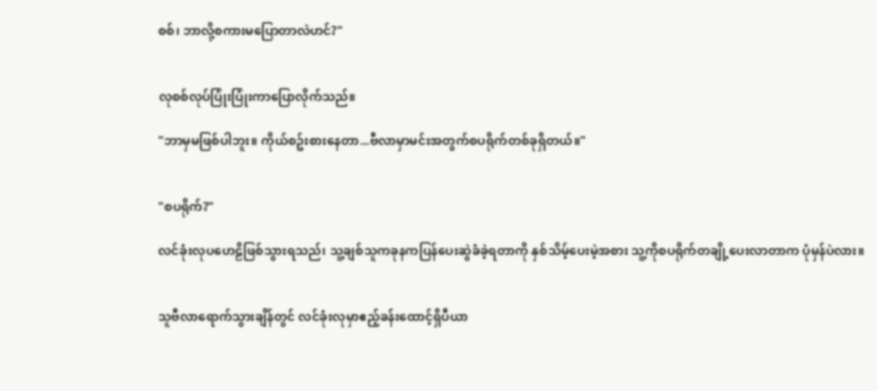စစ်၊ ဘာလို့စကားမပြောတာလဲဟင်?"


လုစစ်လုပ်ပြုံးပြုံးကာပြောလိုက်သည်။

"ဘာမှမဖြစ်ပါဘူး။ ကိုယ်စဥ်းစားနေတာ...ဗီလာမှာမင်းအတွက်စပရိုက်တစ်ခုရှိတယ်။"


"စပရိုက်?"

လင်ခုံးလုပဟေဠိဖြစ်သွားရသည်၊ သူ့ချစ်သူကခုနကပြန်ပေးဆွဲခံခဲ့ရတာကို နှစ်သိမ့်ပေးမဲ့အစား သူ့ကိုစပရိုက်တချို့ပေးလာတာက ပုံမှန်ပဲလား။


သူဗီလာရောက်သွားချိန်တွင် လင်ခုံးလုမှာဧည့်ခန်းထောင့်ရှိပီယာ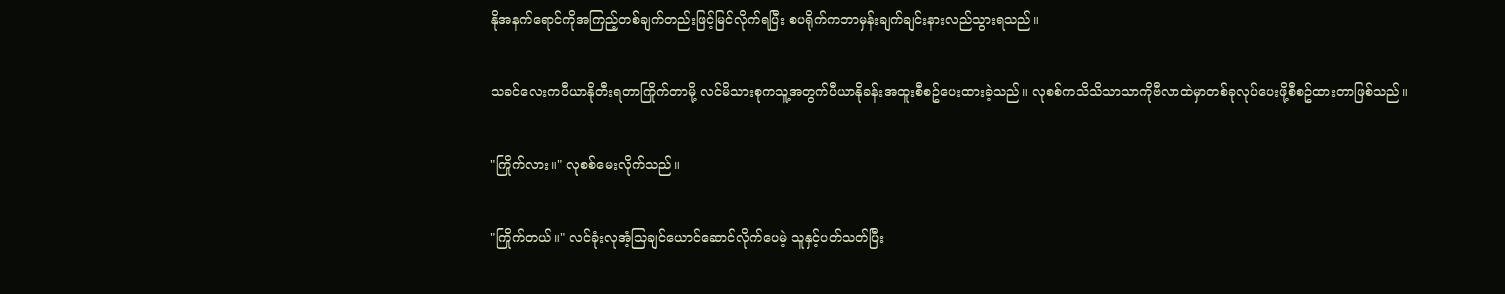နိုအနက်ရောင်ကိုအကြည့်တစ်ချက်တည်းဖြင့်မြင်လိုက်ရပြီး စပရိုက်ကဘာမှန်းချက်ချင်းနားလည်သွားရသည်။


သခင်လေးကပီယာနိုတီးရတာကြိုက်တာမို့ လင်မိသားစုကသူ့အတွက်ပီယာနိုခန်းအထူးစီစဥ်ပေးထားခဲ့သည်။ လုစစ်ကသိသိသာသာကိုဗီလာထဲမှာတစ်ခုလုပ်ပေးဖို့စီစဥ်ထားတာဖြစ်သည်။


"ကြိုက်လား။" လုစစ်မေးလိုက်သည်။


"ကြိုက်တယ်။" လင်ခုံးလုအံ့သြချင်ယောင်ဆောင်လိုက်ပေမဲ့ သူနှင့်ပတ်သတ်ပြီး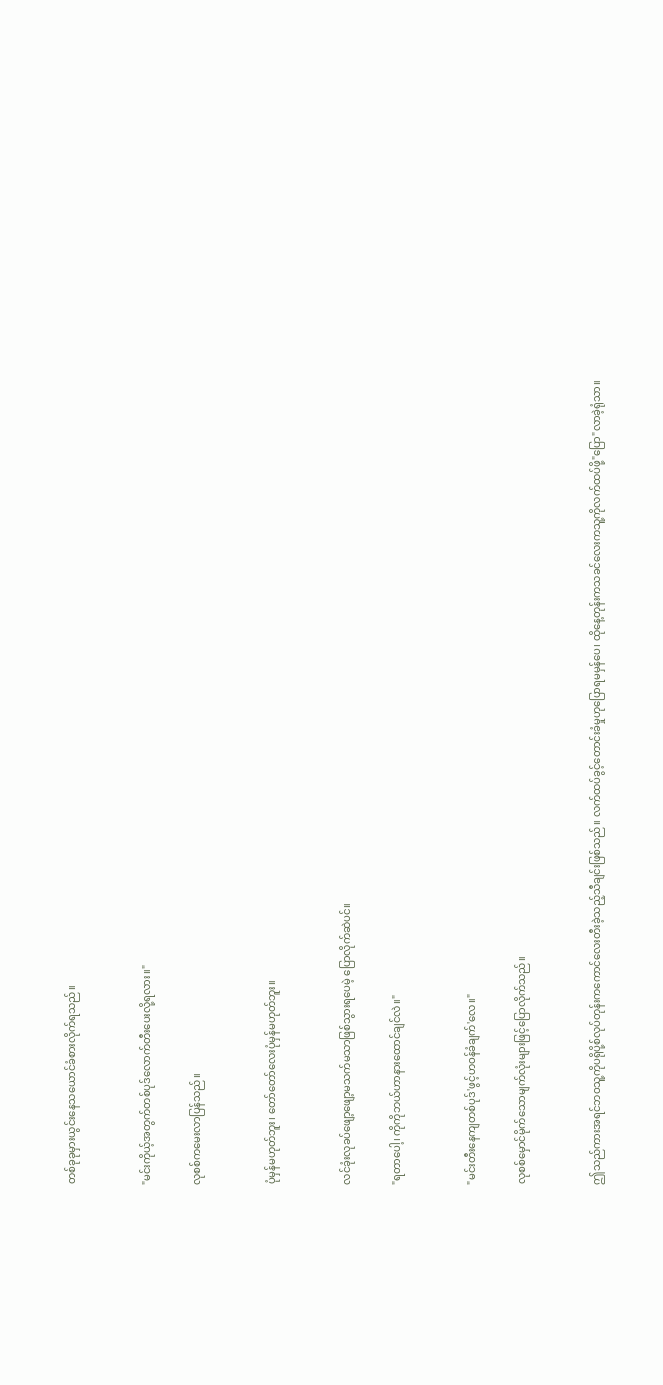တစ်ခုခုမှားယွင်းနေသယောင်ခံစားလိုက်ရသည်။


"မင်းကိုယ့်အတွက်တစ်ပုဒ်လောက်တီးပေးလို့ရလား။"

လုစစ်ကမေးလာပြန်သည်။


ပုံမှန်မဟုတ်ဘူး၊ တော်တော်လေးပုံမှန်မဟုတ်ဘူး။


လင်ခုံးလုခပ်ဖျော့ဖျော့မသက်မသာဖြစ်သွားရပေမဲ့ ပြောလိုက်ဆဲပင်။

"ရတာပေါ့၊ ကိုကိုဘယ်ဟာနားထောင်ချင်လဲ။"


"မင်းတီးနေကျတစ်ပုဒ်'ဖွင့်ဟဝန်ခံချက်'လေ။"

လုစစ်မှောင်မိုက်သောမျက်လုံးများဖြင့်ပြောလိုက်သည်။


ဤသည်ကားအရင်ဘဝသူ့ကိုပရိုပို့စ်လုပ်တုန်းကကောင်လေးတီးခဲ့သည့်သီချင်းဖြစ်သည်။ လက်ထပ်ခွင့်တောင်းခံမှုဟုပြောရမမှန်ပေ၊ ထိုနေ့တုန်းကသခင်လေးကသူ့ကိုလက်ထပ်ဖို့"ပြော"လာခဲ့ရုံသာ။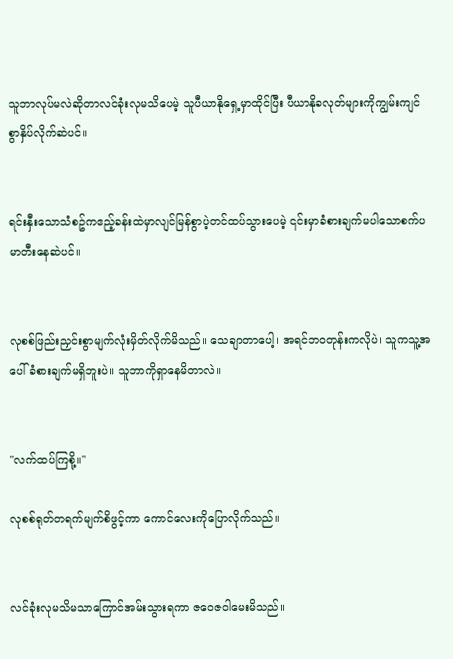သူဘာလုပ်မလဲဆိုတာလင်ခုံးလုမသိပေမဲ့ သူပီယာနိုရှေ့မှာထိုင်ပြီး ပီယာနိုခလုတ်များကိုကျွမ်းကျင်စွာနှိပ်လိုက်ဆဲပင်။


ရင်းနှီးသောသံစဥ်ကဧည့်ခန်းထဲမှာလျင်မြန်စွာပဲ့တင်ထပ်သွားပေမဲ့ ၎င်းမှာခံစားချက်မပါသောစက်ပမာတီးနေဆဲပင်။


လုစစ်ဖြည်းညှင်းစွာမျက်လုံးမှိတ်လိုက်မိသည်။ သေချာတာပေါ့၊ အရင်ဘဝတုန်းကလိုပဲ၊ သူကသူ့အပေါ်ခံစားချက်မရှိဘူးပဲ။ သူဘာကိုရှာနေမိတာလဲ။


"လက်ထပ်ကြစို့။"

လုစစ်ရုတ်တရက်မျက်စိဖွင့်ကာ ကောင်လေးကိုပြောလိုက်သည်။


လင်ခုံးလုမသိမသာကြောင်အမ်းသွားရကာ ဇဝေဇဝါမေးမိသည်။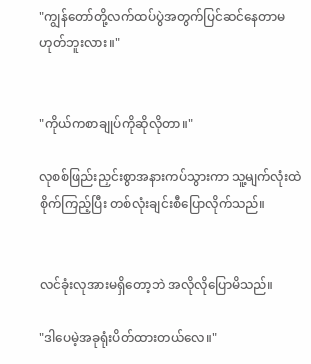"ကျွန်တော်တို့လက်ထပ်ပွဲအတွက်ပြင်ဆင်နေတာမဟုတ်ဘူးလား။"


"ကိုယ်ကစာချုပ်ကိုဆိုလိုတာ။"

လုစစ်ဖြည်းညှင်းစွာအနားကပ်သွားကာ သူ့မျက်လုံးထဲစိုက်ကြည့်ပြီး တစ်လုံးချင်းစီပြောလိုက်သည်။


လင်ခုံးလုအားမရှိတော့ဘဲ အလိုလိုပြောမိသည်။

"ဒါပေမဲ့အခုရုံးပိတ်ထားတယ်လေ။"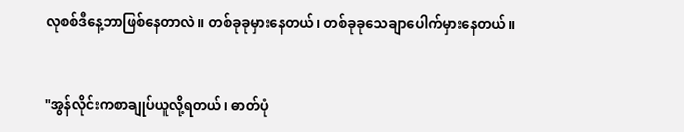လုစစ်ဒီနေ့ဘာဖြစ်နေတာလဲ။ တစ်ခုခုမှားနေတယ်၊ တစ်ခုခုသေချာပေါက်မှားနေတယ်။


"အွန်လိုင်းကစာချုပ်ယူလို့ရတယ်၊ ဓာတ်ပုံ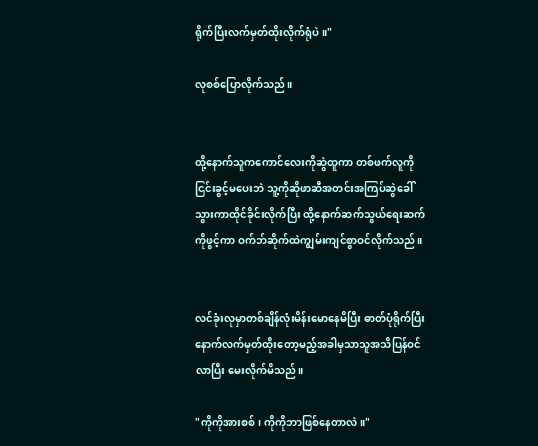ရိုက်ပြီးလက်မှတ်ထိုးလိုက်ရုံပဲ။"

လုစစ်ပြောလိုက်သည်။


ထို့နောက်သူကကောင်လေးကိုဆွဲထူကာ တစ်ဖက်လူကိုငြင်းခွင့်မပေးဘဲ သူ့ကိုဆိုဖာဆီအတင်းအကြပ်ဆွဲခေါ်သွားကာထိုင်ခိုင်းလိုက်ပြီး ထို့နောက်ဆက်သွယ်ရေးဆက်ကိုဖွင့်ကာ ဝက်ဘ်ဆိုက်ထဲကျွမ်းကျင်စွာဝင်လိုက်သည်။


လင်ခုံးလုမှာတစ်ချိန်လုံးမိန်းမောနေမိပြီး ဓာတ်ပုံရိုက်ပြီးနောက်လက်မှတ်ထိုးတော့မည့်အခါမှသာသူအသိပြန်ဝင်လာပြီး မေးလိုက်မိသည်။

"ကိုကိုအားစစ်၊ ကိုကိုဘာဖြစ်နေတာလဲ။"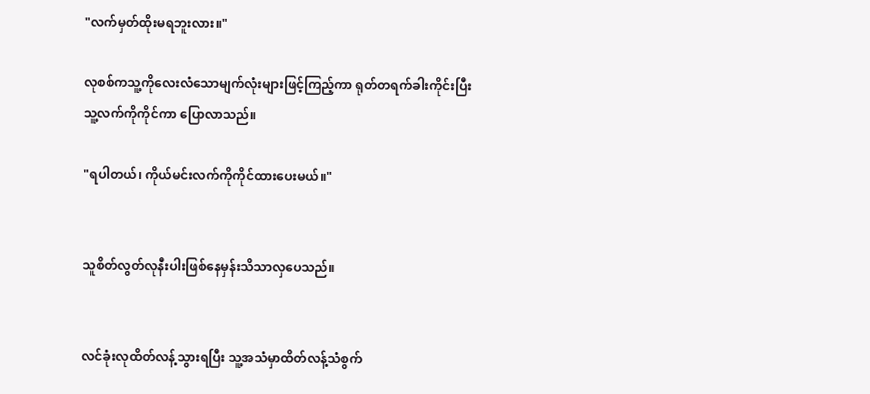"လက်မှတ်ထိုးမရဘူးလား။"

လုစစ်ကသူ့ကိုလေးလံသောမျက်လုံးများဖြင့်ကြည့်ကာ ရုတ်တရက်ခါးကိုင်းပြီး သူ့လက်ကိုကိုင်ကာ ပြောလာသည်။

"ရပါတယ်၊ ကိုယ်မင်းလက်ကိုကိုင်ထားပေးမယ်။"


သူစိတ်လွတ်လုနီးပါးဖြစ်နေမှန်းသိသာလှပေသည်။


လင်ခုံးလုထိတ်လန့်သွားရပြီး သူ့အသံမှာထိတ်လန့်သံစွက်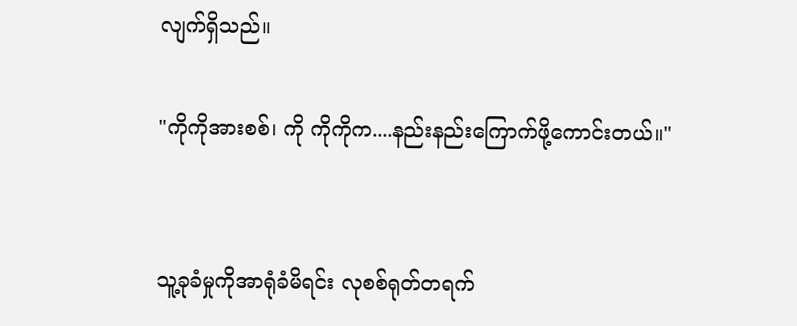လျက်ရှိသည်။

"ကိုကိုအားစစ်၊ ကို ကိုကိုက....နည်းနည်းကြောက်ဖို့ကောင်းတယ်။"


သူ့ခုခံမှုကိုအာရုံခံမိရင်း လုစစ်ရုတ်တရက်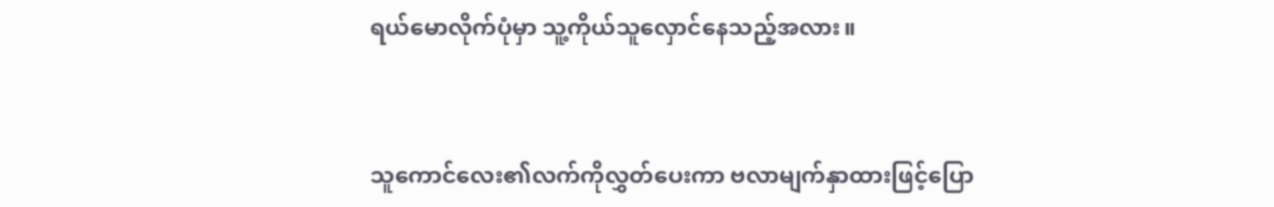ရယ်မောလိုက်ပုံမှာ သူ့ကိုယ်သူလှောင်နေသည့်အလား။


သူကောင်လေး၏လက်ကိုလွှတ်ပေးကာ ဗလာမျက်နှာထားဖြင့်ပြော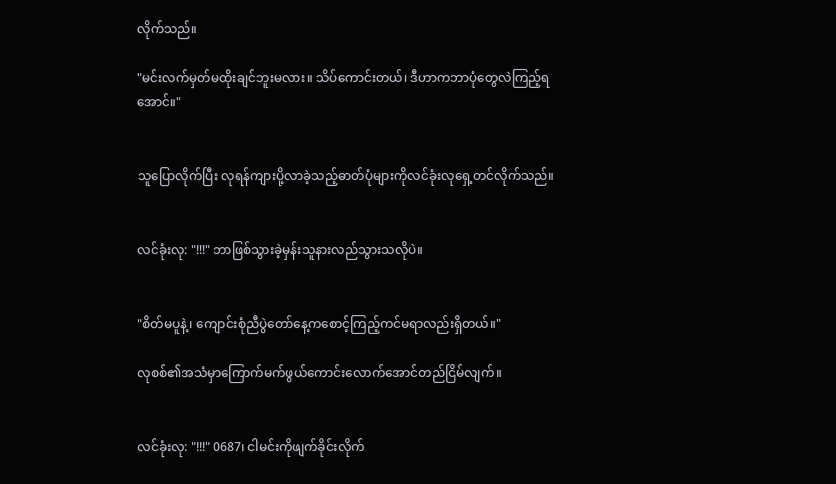လိုက်သည်။

"မင်းလက်မှတ်မထိုးချင်ဘူးမလား။ သိပ်ကောင်းတယ်၊ ဒီဟာကဘာပုံတွေလဲကြည့်ရအောင်။"


သူပြောလိုက်ပြီး လုရန်ကျားပို့လာခဲ့သည့်ဓာတ်ပုံများကိုလင်ခုံးလုရှေ့တင်လိုက်သည်။


လင်ခုံးလု: "!!!" ဘာဖြစ်သွားခဲ့မှန်းသူနားလည်သွားသလိုပဲ။


"စိတ်မပူနဲ့၊ ကျောင်းစုံညီပွဲတော်နေ့ကစောင့်ကြည့်ကင်မရာလည်းရှိတယ်။"

လုစစ်၏အသံမှာကြောက်မက်ဖွယ်ကောင်းလောက်အောင်တည်ငြိမ်လျက်။


လင်ခုံးလု: "!!!" 0687၊ ငါမင်းကိုဖျက်ခိုင်းလိုက်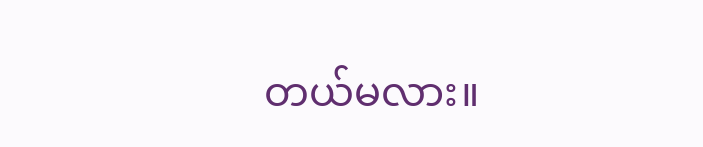တယ်မလား။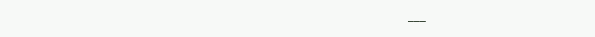___